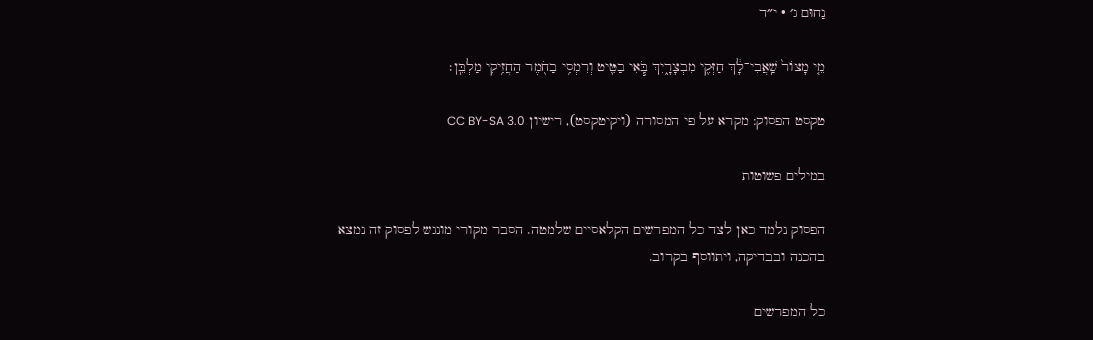נַחוּם ג׳ · י״ד

מֵ֤י מָצוֹר֙ שַֽׁאֲבִי־לָ֔ךְ חַזְּקִ֖י מִבְצָרָ֑יִךְ בֹּ֧אִי בַטִּ֛יט וְרִמְסִ֥י בַחֹ֖מֶר הַחֲזִ֥יקִי מַלְבֵּֽן׃

טקסט הפסוק: מקרא על פי המסורה (ויקיטקסט), רישיון CC BY-SA 3.0

במילים פשוטות

הפסוק נלמד כאן לצד כל המפרשים הקלאסיים שלמטה. הסבר מקורי מונגש לפסוק זה נמצא בהכנה ובבדיקה, ויתווסף בקרוב.

כל המפרשים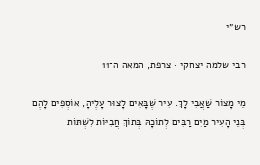רש״י

רבי שלמה יצחקי · צרפת, המאה ה־11

מֵי מָצוֹר שַׁאֲבִי לָךְ. עִיר שֶׁבָּאִים לָצוּר עָלֶיהָ, אוֹסְפִים לָהֶם בְּנֵי הָעִיר מַיִם רַבִּים לְתוֹכָהּ בְּתוֹךְ חֲבִיּוֹת לִשְׁתּוֹת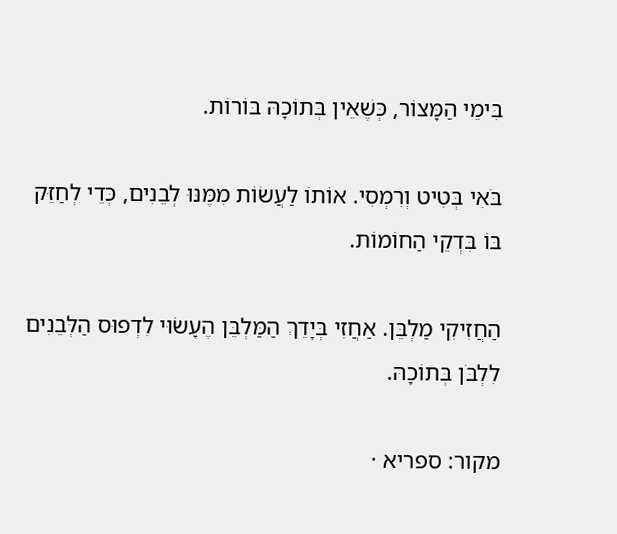בִּימֵי הַמָּצוֹר, כְּשֶׁאֵין בְּתוֹכָהּ בּוֹרוֹת.

בֹּאִי בְּטִיט וְרִמְסִי. אוֹתוֹ לַעֲשׂוֹת מִמֶּנּוּ לְבֵנִים, כְּדֵי לְחַזֵּק בּוֹ בִּדְקֵי הַחוֹמוֹת.

הַחֲזִיקִי מַלְבֵּן. אַחֲזִי בְּיָדֵךְ הַמַּלְבֵּן הֶעָשׂוּי לִדְפוּס הַלְּבֵנִים לִלְבֹּן בְּתוֹכָהּ.

מקור: ספריא ·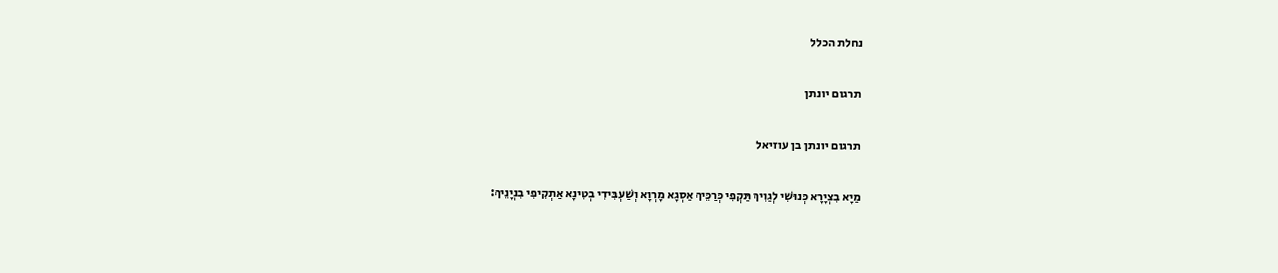נחלת הכלל

תרגום יונתן

תרגום יונתן בן עוזיאל

מַיָא בִצְיָרָא כְּנוּשִׁי לְגַוִיךְ תַּקְפִי כְּרַכֵּיךְ אַסְגָא מָרְוָא וְשַׁעְבִּידִי בְטִינָא אַתְקִיפִי בִנְיָנֵיךְ: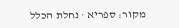מקור: ספריא · נחלת הכלל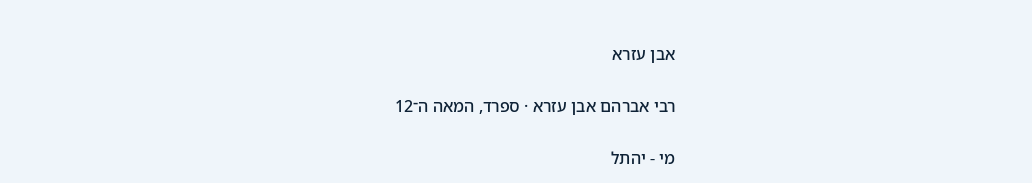אבן עזרא

רבי אברהם אבן עזרא · ספרד, המאה ה־12

מי - יהתל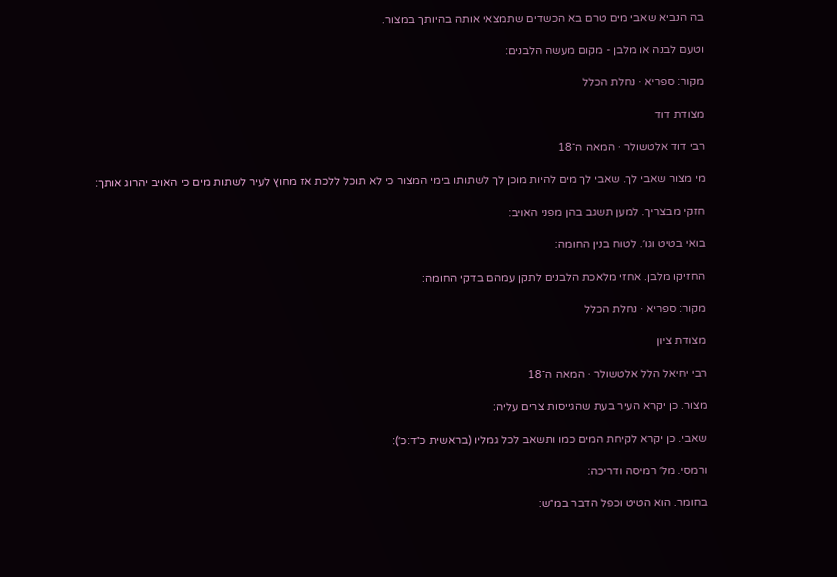בה הנביא שאבי מים טרם בא הכשדים שתמצאי אותה בהיותך במצור.

וטעם לבנה או מלבן - מקום מעשה הלבנים:

מקור: ספריא · נחלת הכלל

מצודת דוד

רבי דוד אלטשולר · המאה ה־18

מי מצור שאבי לך. שאבי לך מים להיות מוכן לך לשתותו בימי המצור כי לא תוכל ללכת אז מחוץ לעיר לשתות מים כי האויב יהרוג אותך:

חזקי מבצריך. למען תשגב בהן מפני האויב:

בואי בטיט וגו׳. לטוח בנין החומה:

החזיקו מלבן. אחזי מלאכת הלבנים לתקן עמהם בדקי החומה:

מקור: ספריא · נחלת הכלל

מצודת ציון

רבי יחיאל הלל אלטשולר · המאה ה־18

מצור. כן יקרא העיר בעת שהגייסות צרים עליה:

שאבי. כן יקרא לקיחת המים כמו ותשאב לכל גמליו (בראשית כ״ד:כ׳):

ורמסי. מל׳ רמיסה ודריכה:

בחומר. הוא הטיט וכפל הדבר במ״ש: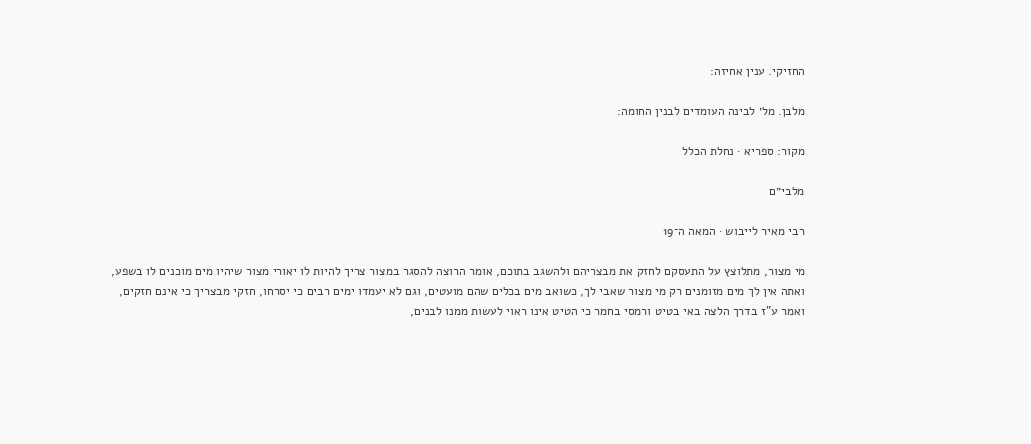החזיקי. ענין אחיזה:

מלבן. מל׳ לבינה העומדים לבנין החומה:

מקור: ספריא · נחלת הכלל

מלבי״ם

רבי מאיר לייבוש · המאה ה־19

מי מצור, מתלוצץ על התעסקם לחזק את מבצריהם ולהשגב בתוכם, אומר הרוצה להסגר במצור צריך להיות לו יאורי מצור שיהיו מים מוכנים לו בשפע, ואתה אין לך מים מזומנים רק מי מצור שאבי לך, כשואב מים בכלים שהם מועטים, וגם לא יעמדו ימים רבים כי יסרחו, חזקי מבצריך כי אינם חזקים, ואמר ע"ז בדרך הלצה באי בטיט ורמסי בחמר כי הטיט אינו ראוי לעשות ממנו לבנים,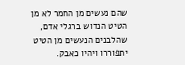שהם נעשים מן החמר לא מן הטיט הנדוש ברגלי אדם, שהלבנים הנעשים מן הטיט יתפוררו ויהיו כאבק.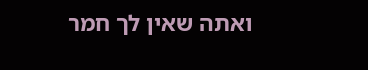ואתה שאין לך חמר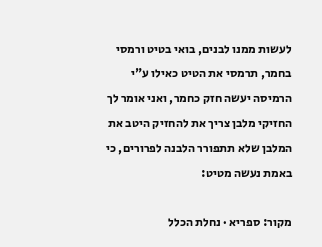לעשות ממנו לבנים, בואי בטיט ורמסי בחמר, תרמסי את הטיט כאילו ע"י הרמיסה יעשה חזק כחמר, ואני אומר לך החזיקי מלבן צריך את להחזיק היטב את המלבן שלא תתפורר הלבנה לפרורים, כי באמת נעשה מטיט:

מקור: ספריא · נחלת הכלל